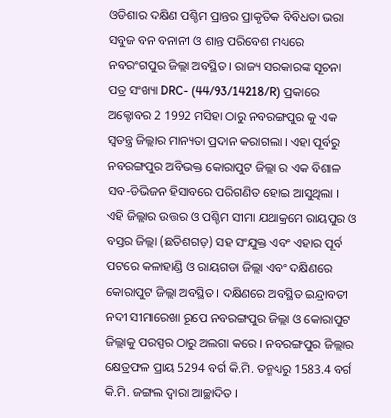ଓଡିଶାର ଦକ୍ଷିଣ ପଶ୍ଚିମ ପ୍ରାନ୍ତର ପ୍ରାକୃତିକ ବିବିଧତା ଭରା ସବୁଜ ବନ ବନାନୀ ଓ ଶାନ୍ତ ପରିବେଶ ମଧ୍ୟରେ ନବରଂଗପୁର ଜିଲ୍ଲା ଅବସ୍ଥିତ । ରାଜ୍ୟ ସରକାରଙ୍କ ସୂଚନା ପତ୍ର ସଂଖ୍ୟା DRC- (44/93/14218/R) ପ୍ରକାରେ ଅକ୍ଟୋବର 2 1992 ମସିହା ଠାରୁ ନବରଙ୍ଗପୁର କୁ ଏକ ସ୍ୱତନ୍ତ୍ର ଜିଲ୍ଲାର ମାନ୍ୟତା ପ୍ରଦାନ କରାଗଲା । ଏହା ପୂର୍ବରୁ ନବରଙ୍ଗପୁର ଅବିଭକ୍ତ କୋରାପୁଟ ଜିଲ୍ଲା ର ଏକ ବିଶାଳ ସବ-ଡିଭିଜନ ହିସାବରେ ପରିଗଣିତ ହୋଇ ଆସୁଥିଲା । ଏହି ଜିଲ୍ଲାର ଉତ୍ତର ଓ ପଶ୍ଚିମ ସୀମା ଯଥାକ୍ରମେ ରାୟପୁର ଓ ବସ୍ତର ଜିଲ୍ଲା (ଛତିଶଗଡ଼) ସହ ସଂଯୁକ୍ତ ଏବଂ ଏହାର ପୂର୍ବ ପଟରେ କଳାହାଣ୍ଡି ଓ ରାୟଗଡା ଜିଲ୍ଲା ଏବଂ ଦକ୍ଷିଣରେ କୋରାପୁଟ ଜିଲ୍ଲା ଅବସ୍ଥିତ । ଦକ୍ଷିଣରେ ଅବସ୍ଥିତ ଇନ୍ଦ୍ରାବତୀ ନଦୀ ସୀମାରେଖା ରୂପେ ନବରଙ୍ଗପୁର ଜିଲ୍ଲା ଓ କୋରାପୁଟ ଜିଲ୍ଲାକୁ ପରସ୍ପର ଠାରୁ ଅଲଗା କରେ । ନବରଙ୍ଗପୁର ଜିଲ୍ଲାର କ୍ଷେତ୍ରଫଳ ପ୍ରାୟ 5294 ବର୍ଗ କି.ମି. ତନ୍ମଧ୍ୟରୁ 1583.4 ବର୍ଗ କି.ମି. ଜଙ୍ଗଲ ଦ୍ୱାରା ଆଚ୍ଛାଦିତ ।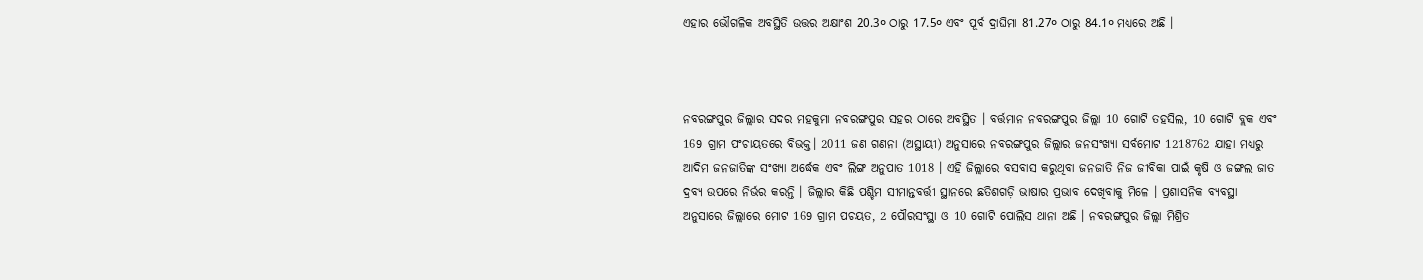ଏହାର ଭୌଗଳିକ ଅବସ୍ଥିତି ଉତ୍ତର ଅକ୍ଷାଂଶ 20.3० ଠାରୁ 17.5० ଏବଂ ପୂର୍ବ ଦ୍ରାଘିମା 81.27० ଠାରୁ 84.1० ମଧ୍ୟରେ ଅଛି ।



ନବରଙ୍ଗପୁର ଜିଲ୍ଲାର ସଦର ମହକୁମା ନବରଙ୍ଗପୁର ସହର ଠାରେ ଅବସ୍ଥିତ । ବର୍ତ୍ତମାନ ନବରଙ୍ଗପୁର ଜିଲ୍ଲା 10 ଗୋଟି ତହସିଲ, 10 ଗୋଟି ବ୍ଲକ ଏବଂ 169 ଗ୍ରାମ ପଂଚାୟତରେ ବିଭକ୍ତ। 2011 ଜଣ ଗଣନା (ଅସ୍ଥାୟୀ) ଅନୁସାରେ ନବରଙ୍ଗପୁର ଜିଲ୍ଲାର ଜନସଂଖ୍ୟା ସର୍ବମୋଟ 1218762 ଯାହା ମଧ୍ୟରୁ ଆଦିମ ଜନଜାତିଙ୍କ ସଂଖ୍ୟା ଅର୍ଦ୍ଧେକ ଏବଂ ଲିଙ୍ଗ ଅନୁପାତ 1018 । ଏହି ଜିଲ୍ଲାରେ ବସବାସ କରୁଥିବା ଜନଜାତି ନିଜ ଜୀବିକା ପାଇଁ କୃଷି ଓ ଜଙ୍ଗଲ ଜାତ ଦ୍ରବ୍ୟ ଉପରେ ନିର୍ଭର କରନ୍ତି । ଜିଲ୍ଲାର କିଛି ପଶ୍ଚିମ ସୀମାନ୍ତବର୍ତ୍ତୀ ସ୍ଥାନରେ ଛତିଶଗଡ଼ି ଭାଷାର ପ୍ରଭାବ ଦେଖିବାକୁ ମିଳେ । ପ୍ରଶାସନିକ ବ୍ୟବସ୍ଥା ଅନୁସାରେ ଜିଲ୍ଲାରେ ମୋଟ 169 ଗ୍ରାମ ପଚୟତ, 2 ପୌରସଂସ୍ଥା ଓ 10 ଗୋଟି ପୋଲିସ ଥାନା ଅଛି । ନବରଙ୍ଗପୁର ଜିଲ୍ଲା ମିଶ୍ରିତ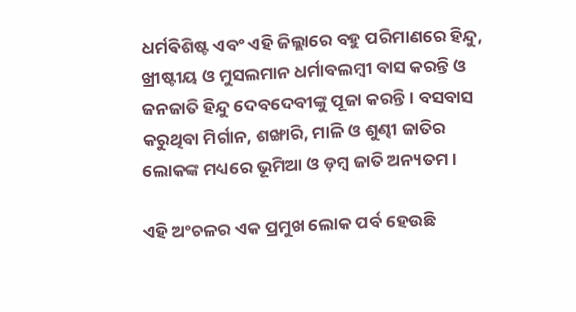ଧର୍ମଵିଶିଷ୍ଟ ଏବଂ ଏହି ଜିଲ୍ଲାରେ ବହୁ ପରିମାଣରେ ହିନ୍ଦୁ, ଖ୍ରୀଷ୍ଟୀୟ ଓ ମୁସଲମାନ ଧର୍ମାବଲମ୍ବୀ ବାସ କରନ୍ତି ଓ ଜନଜାତି ହିନ୍ଦୁ ଦେବଦେବୀଙ୍କୁ ପୂଜା କରନ୍ତି । ବସବାସ କରୁଥିବା ମିର୍ଗାନ, ଶଙ୍ଖାରି, ମାଳି ଓ ଶୁଣ୍ଢୀ ଜାତିର ଲୋକଙ୍କ ମଧ୍ୟରେ ଭୂମିଆ ଓ ଡ଼ମ୍ବ ଜାତି ଅନ୍ୟତମ ।

ଏହି ଅଂଚଳର ଏକ ପ୍ରମୁଖ ଲୋକ ପର୍ବ ହେଉଛି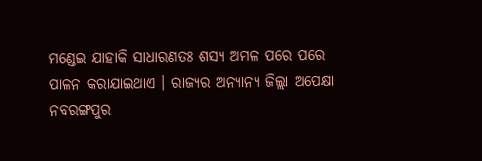ମଣ୍ଡେଇ ଯାହାକି ସାଧାରଣତଃ ଶସ୍ୟ ଅମଳ ପରେ ପରେ ପାଳନ କରାଯାଇଥାଏ । ରାଜ୍ୟର ଅନ୍ୟାନ୍ୟ ଜିଲ୍ଲା ଅପେକ୍ଷା ନବରଙ୍ଗପୁର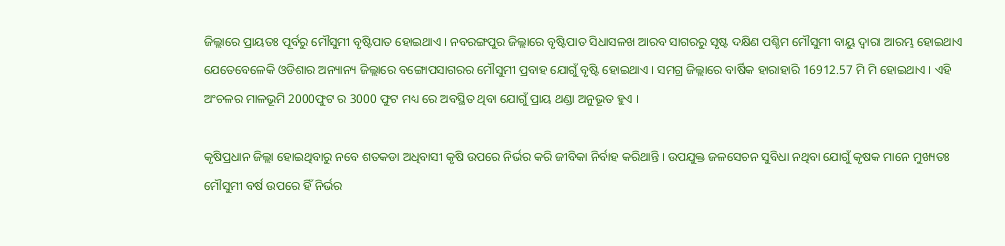ଜିଲ୍ଲାରେ ପ୍ରାୟତଃ ପୂର୍ବରୁ ମୌସୁମୀ ବୃଷ୍ଟିପାତ ହୋଇଥାଏ । ନବରଙ୍ଗପୁର ଜିଲ୍ଲାରେ ବୃଷ୍ଟିପାତ ସିଧାସଳଖ ଆରବ ସାଗରରୁ ସୃଷ୍ଟ ଦକ୍ଷିଣ ପଶ୍ଚିମ ମୌସୁମୀ ବାୟୁ ଦ୍ୱାରା ଆରମ୍ଭ ହୋଇଥାଏ ଯେତେବେଳେକି ଓଡିଶାର ଅନ୍ୟାନ୍ୟ ଜିଲ୍ଲାରେ ବଙ୍ଗୋପସାଗରର ମୌସୁମୀ ପ୍ରବାହ ଯୋଗୁଁ ବୃଷ୍ଟି ହୋଇଥାଏ । ସମଗ୍ର ଜିଲ୍ଲାରେ ବାର୍ଷିକ ହାରାହାରି 16912.57 ମି ମି ହୋଇଥାଏ । ଏହି ଅଂଚଳର ମାଳଭୂମି 2000ଫୁଟ ର 3000 ଫୁଟ ମଧ୍ୟ ରେ ଅବସ୍ଥିତ ଥିବା ଯୋଗୁଁ ପ୍ରାୟ ଥଣ୍ଡା ଅନୁଭୂତ ହୁଏ ।

କୃଷିପ୍ରଧାନ ଜିଲ୍ଲା ହୋଇଥିବାରୁ ନବେ ଶତକଡା ଅଧିବାସୀ କୃଷି ଉପରେ ନିର୍ଭର କରି ଜୀବିକା ନିର୍ବାହ କରିଥାନ୍ତି । ଉପଯୁକ୍ତ ଜଳସେଚନ ସୁବିଧା ନଥିବା ଯୋଗୁଁ କୃଷକ ମାନେ ମୁଖ୍ୟତଃ ମୌସୁମୀ ବର୍ଷ ଉପରେ ହିଁ ନିର୍ଭର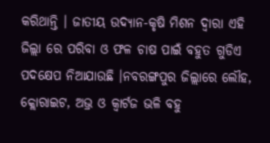କରିଥାନ୍ତି । ଜାତୀୟ ଉଦ୍ୟାନ-କୃଷି ମିଶନ ଦ୍ୱାରା ଏହି ଜିଲ୍ଲା ରେ ପରିବା ଓ ଫଳ ଚାଷ ପାଇଁ ବହୁତ ଗୁଡିଏ ପଦକ୍ଷେପ ନିଆଯାଉଛି ।ନବରଙ୍ଗପୁର ଜିଲ୍ଲାରେ ଲୌହ, କ୍ଲୋରାଇଟ, ଅଭ୍ର ଓ କ୍ୱାର୍ଟଜ ଭଳି ବହୁ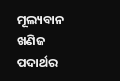ମୂଲ୍ୟବାନ ଖଣିଜ ପଦାର୍ଥର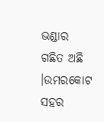ଭଣ୍ଡାର ଗଛିତ ଅଛି ।ଉମରକୋଟ ସହର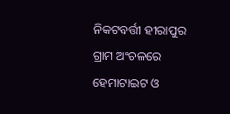ନିକଟବର୍ତ୍ତୀ ହୀରାପୁର ଗ୍ରାମ ଅଂଚଳରେ ହେମାଟାଇଟ ଓ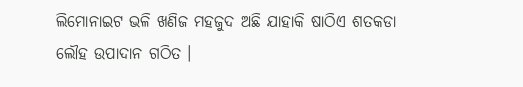ଲିମୋନାଇଟ ଭଳି ଖଣିଜ ମହଜୁଦ ଅଛି ଯାହାକି ଷାଠିଏ ଶତକଡା ଲୌହ ଉପାଦାନ ଗଠିତ ।